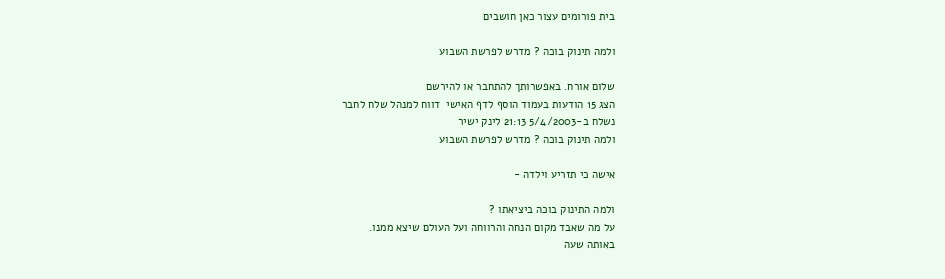בית פורומים עצור כאן חושבים

ולמה תינוק בוכה ? מדרש לפרשת השבוע

שלום אורח. באפשרותך להתחבר או להירשם
הצג 15 הודעות בעמוד הוסף לדף האישי  דווח למנהל שלח לחבר
נשלח ב-5/4/2003 21:13 לינק ישיר
ולמה תינוק בוכה ? מדרש לפרשת השבוע

אישה כי תזריע וילדה -

ולמה התינוק בוכה ביציאתו ?
על מה שאבד מקום הנחה והרווחה ועל העולם שיצא ממנו.
באותה שעה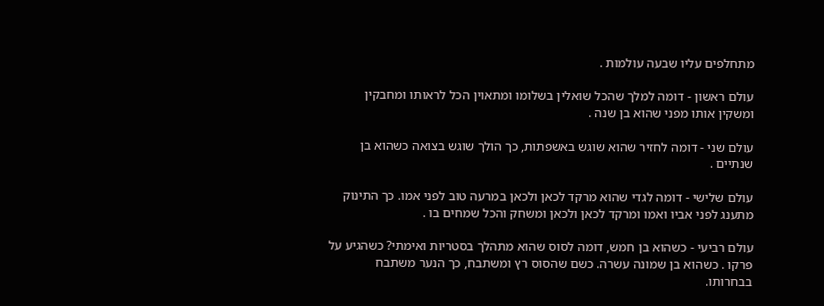מתחלפים עליו שבעה עולמות .

עולם ראשון - דומה למלך שהכל שואלין בשלומו ומתאוין הכל לראותו ומחבקין ומשקין אותו מפני שהוא בן שנה .

עולם שני - דומה לחזיר שהוא שוגש באשפתות, כך הולך שוגש בצואה כשהוא בן שנתיים .

עולם שלישי - דומה לגדי שהוא מרקד לכאן ולכאן במרעה טוב לפני אמו. כך התינוק מתענג לפני אביו ואמו ומרקד לכאן ולכאן ומשחק והכל שמחים בו .

עולם רביעי - כשהוא בן חמש, דומה לסוס שהוא מתהלך בסטריות ואימתי? כשהגיע על פרקו . כשהוא בן שמונה עשרה. כשם שהסוס רץ ומשתבח, כך הנער משתבח בבחרותו.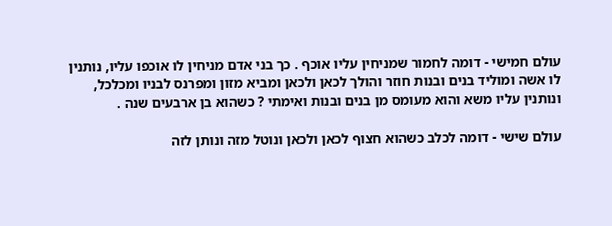עולם חמישי - דומה לחמור שמניחין עליו אוכף . כך בני אדם מניחין לו אוכפו עליו, נותנין לו אשה ומוליד בנים ובנות חוזר והולך לכאן ולכאן ומביא מזון ומפרנס לבניו ומכלכל, ונותנין עליו משא והוא מעומס מן בנים ובנות ואימתי ? כשהוא בן ארבעים שנה .

עולם שישי - דומה לכלב כשהוא חצוף לכאן ולכאן ונוטל מזה ונותן לזה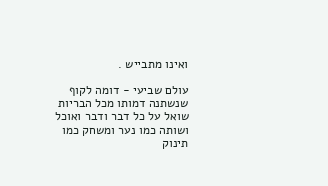ואינו מתבייש .

עולם שביעי - דומה לקוף שנשתנה דמותו מכל הבריות שואל על כל דבר ודבר ואוכל ושותה כמו נער ומשחק כמו תינוק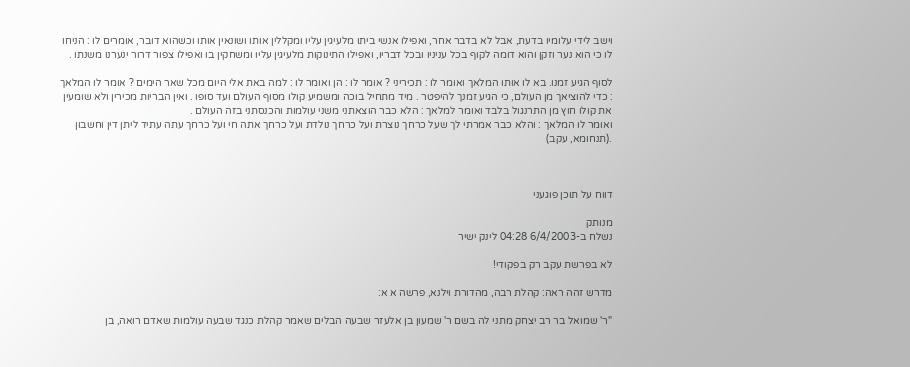וישב לידי עלומיו בדעת, אבל לא בדבר אחר, ואפילו אנשי ביתו מלעיגין עליו ומקללין אותו ושונאין אותו וכשהוא דובר, אומרים לו : הניחו לו כי הוא נער וזקן והוא דומה לקוף בכל עניניו ובכל דבריו, ואפילו התינוקות מלעיגין עליו ומשחקין בו ואפילו צפור דרור ינערנו משנתו .

לסוף הגיע זמנו. בא לו אותו המלאך ואומר לו : תכיריני ? אומר לו : הן ואומר לו : למה באת אלי היום מכל שאר הימים ? אומר לו המלאך : כדי להוציאך מן העולם, כי הגיע זמנך להיפטר . מיד מתחיל בוכה ומשמיע קולו מסוף העולם ועד סופו . ואין הבריות מכירין ולא שומעין את קולו חוץ מן התרנגול בלבד ואומר למלאך : הלא כבר הוצאתני משני עולמות והכנסתני בזה העולם .
ואומר לו המלאך : והלא כבר אמרתי לך שעל כרחך נוצרת ועל כרחך נולדת ועל כרחך אתה חי ועל כרחך עתה עתיד ליתן דין וחשבון .(תנחומא, עקב)



דווח על תוכן פוגעני

מנותק
נשלח ב-6/4/2003 04:28 לינק ישיר

לא בפרשת עקב רק בפקודי!

מדרש זהה ראה: קהלת רבה, מהדורת וילנא, פרשה א א:

"ר' שמואל בר רב יצחק מתני לה בשם ר' שמעון בן אלעזר שבעה הבלים שאמר קהלת כנגד שבעה עולמות שאדם רואה, בן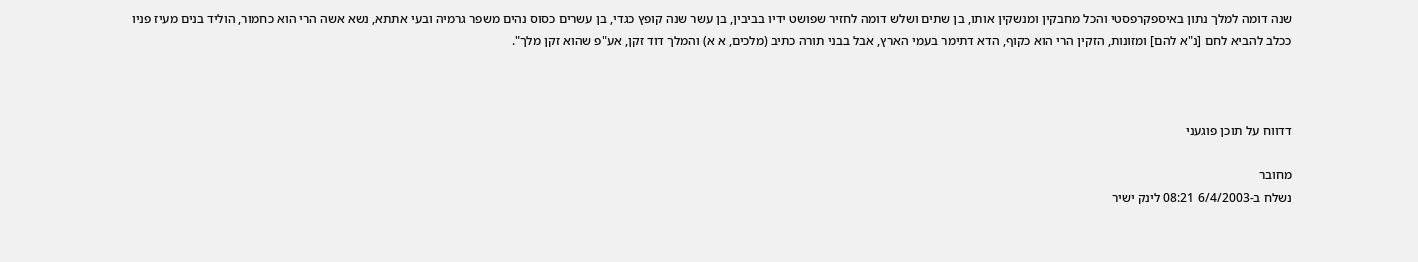שנה דומה למלך נתון באיספקרפסטי והכל מחבקין ומנשקין אותו, בן שתים ושלש דומה לחזיר שפושט ידיו בביבין, בן עשר שנה קופץ כגדי, בן עשרים כסוס נהים משפר גרמיה ובעי אתתא, נשא אשה הרי הוא כחמור, הוליד בנים מעיז פניו ככלב להביא לחם [נ"א להם] ומזונות, הזקין הרי הוא כקוף, הדא דתימר בעמי הארץ, אבל בבני תורה כתיב (מלכים, א א) והמלך דוד זקן, אע"פ שהוא זקן מלך".



דדווח על תוכן פוגעני

מחובר
נשלח ב-6/4/2003 08:21 לינק ישיר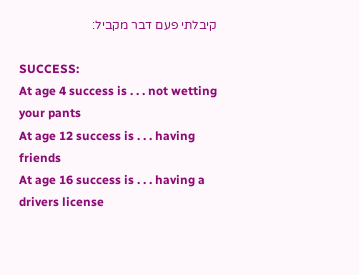קיבלתי פעם דבר מקביל:

SUCCESS:
At age 4 success is . . . not wetting your pants
At age 12 success is . . . having friends
At age 16 success is . . . having a drivers license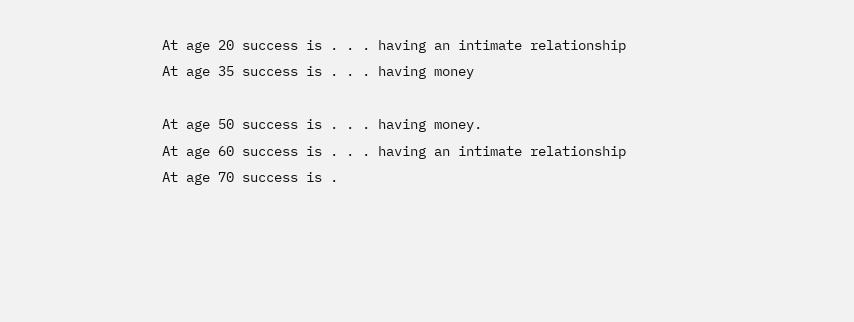At age 20 success is . . . having an intimate relationship
At age 35 success is . . . having money

At age 50 success is . . . having money.
At age 60 success is . . . having an intimate relationship
At age 70 success is .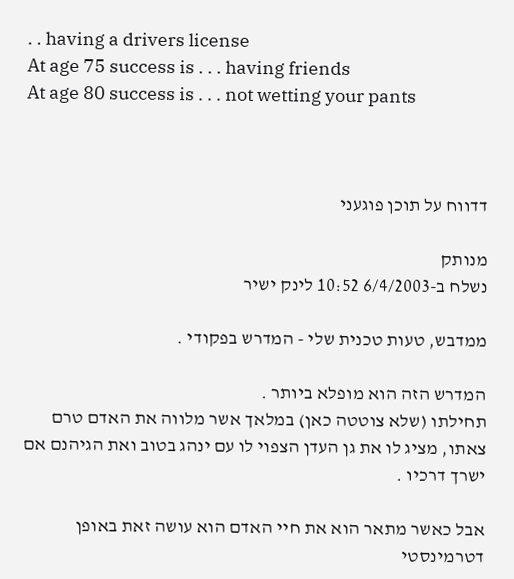. . having a drivers license
At age 75 success is . . . having friends
At age 80 success is . . . not wetting your pants



דדווח על תוכן פוגעני

מנותק
נשלח ב-6/4/2003 10:52 לינק ישיר

ממדבש, טעות טכנית שלי - המדרש בפקודי .

המדרש הזה הוא מופלא ביותר .
תחילתו (שלא צוטטה כאן) במלאך אשר מלווה את האדם טרם צאתו, מציג לו את גן העדן הצפוי לו עם ינהג בטוב ואת הגיהנם אם ישרך דרכיו .

אבל כאשר מתאר הוא את חיי האדם הוא עושה זאת באופן דטרמינסטי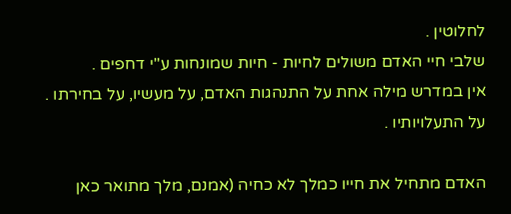לחלוטין .
שלבי חיי האדם משולים לחיות - חיות שמונחות ע"י דחפים .
אין במדרש מילה אחת על התנהגות האדם, על מעשיו, על בחירתו . על התעלויותיו .

האדם מתחיל את חייו כמלך לא כחיה (אמנם, מלך מתואר כאן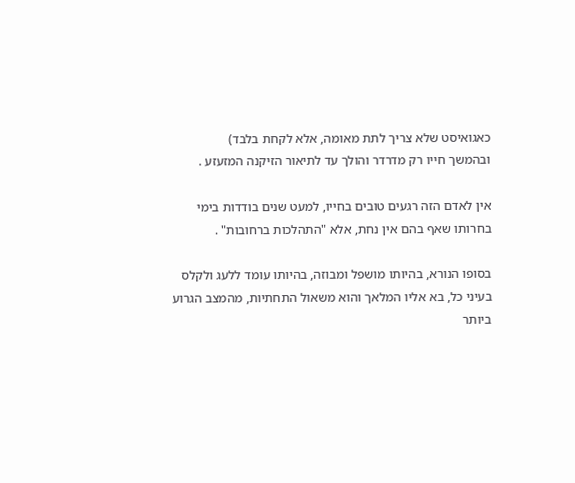כאגואיסט שלא צריך לתת מאומה, אלא לקחת בלבד)
ובהמשך חייו רק מדרדר והולך עד לתיאור הזיקנה המזעזע .

אין לאדם הזה רגעים טובים בחייו, למעט שנים בודדות בימי בחרותו שאף בהם אין נחת, אלא "התהלכות ברחובות" .

בסופו הנורא, בהיותו מושפל ומבוזה, בהיותו עומד ללעג ולקלס בעיני כל, בא אליו המלאך והוא משאול התחתיות, מהמצב הגרוע ביותר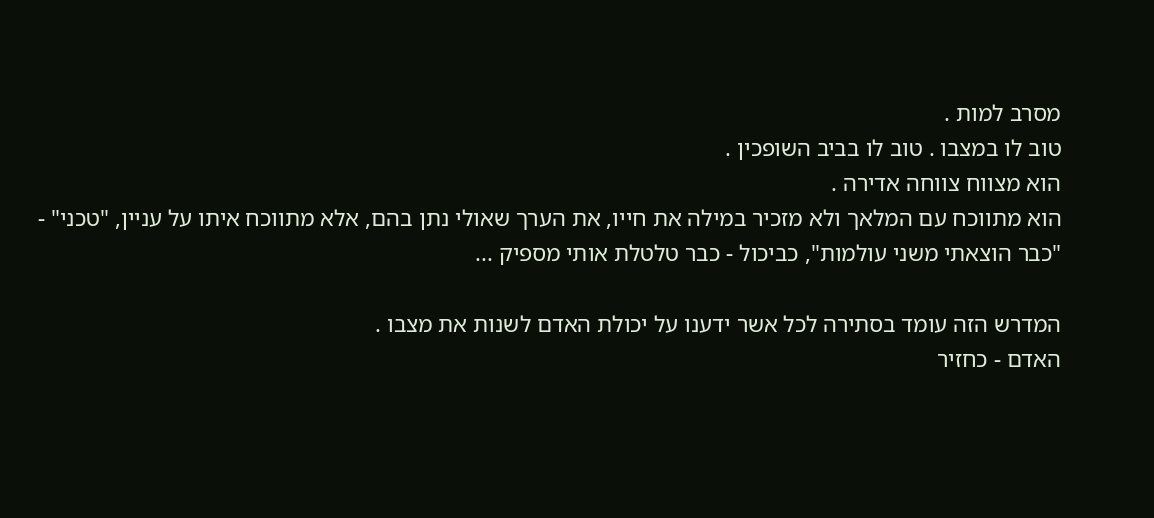מסרב למות .
טוב לו במצבו . טוב לו בביב השופכין .
הוא מצווח צווחה אדירה .
הוא מתווכח עם המלאך ולא מזכיר במילה את חייו, את הערך שאולי נתן בהם, אלא מתווכח איתו על עניין, "טכני" - "כבר הוצאתי משני עולמות", כביכול - כבר טלטלת אותי מספיק ...

המדרש הזה עומד בסתירה לכל אשר ידענו על יכולת האדם לשנות את מצבו .
האדם - כחזיר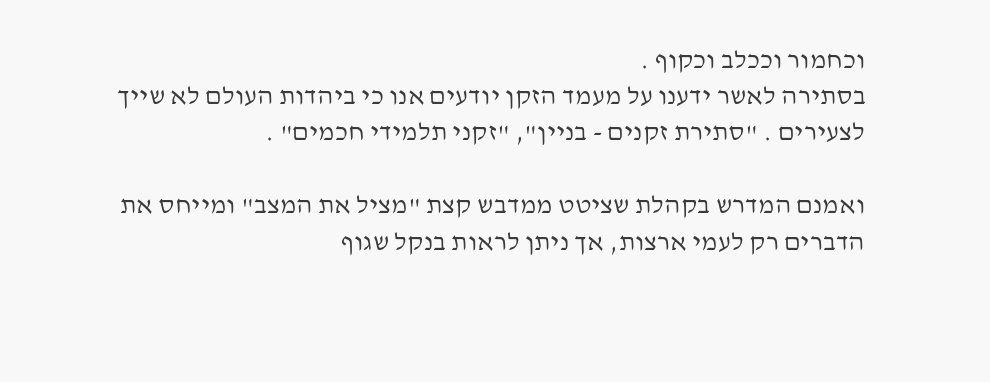וכחמור וככלב וכקוף .
בסתירה לאשר ידענו על מעמד הזקן יודעים אנו כי ביהדות העולם לא שייך לצעירים . "סתירת זקנים - בניין", "זקני תלמידי חכמים" .

ואמנם המדרש בקהלת שציטט ממדבש קצת "מציל את המצב" ומייחס את הדברים רק לעמי ארצות, אך ניתן לראות בנקל שגוף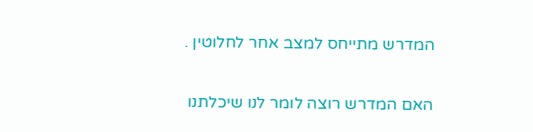המדרש מתייחס למצב אחר לחלוטין .

האם המדרש רוצה לומר לנו שיכלתנו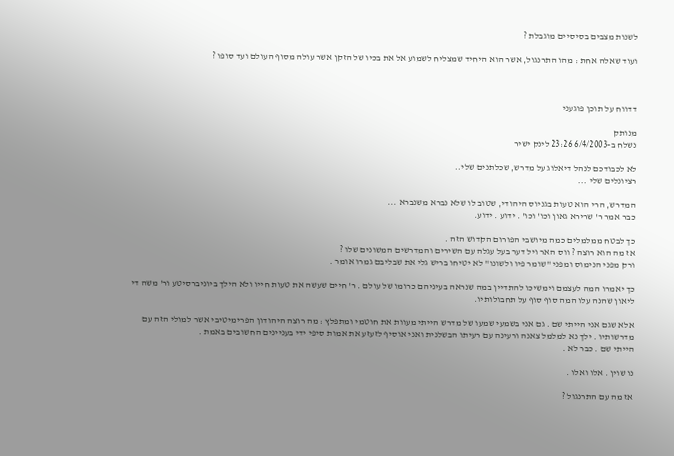לשנות מצבים בסיסיים מוגבלת ?

ועוד שאלה אחת : מהו התרנגול, אשר הוא היחיד שמצליח לשמוע אל את בכיו של הזקן אשר עולה מסוף העולם ועד סופו ?



דדווח על תוכן פוגעני

מנותק
נשלח ב-6/4/2003 23:26 לינק ישיר

לא לכבודכם לנהל דיאלוג על מדרש, שכלתנים שלי..
רציונלים שלי ...

המדרש, הרי הוא טעות בגניוס היהודי, שטוב לו שלא נברא משנברא ...
כבר אמר ר' שרירא גאון וכו' וכו' . ידוע . ידוע.

כך לבטח ממלמלים כמה מיושבי הפורום הקדוש הזה .
אז מה הוא רוצה ? ווס האר ויל דער בעל עגלה עם השירים והמדרשים המשונים שלו ?
ורק מפני הנימוס ומפני "שומר פיו ולשונו" לא יטיחו בריש גלי את שבליבם גמרו אומר .

כך יאמרו המה לעצמם וימשיכו להתדיין במה שנראה בעיניהם כרומו של עולם . ר' חיים שעשה את טעות חייו ולא הילך ביוניברסיטע ור' משה די ליאון שהנה עלו המה סוף סוף על תחבולותיו.

אלא שגם אני הייתי שם . גם אני בשמעי שמעו של מדרש הייתי מעוות את חוטמי ומתפלץ : מה רוצה היהודון הפרימיטיבי אשר למולי הזה עם מדרשותיו . ילך נא למלמל צאנה ורעינה עם רעיתו הבשלנית ואני אוסיף לזעזע את אמות סיפי ידי בעניינים החשובים באמת .
הייתי שם . כבר לא .

נו שוין . אלו ואלו .

אז מה עם התרנגול ?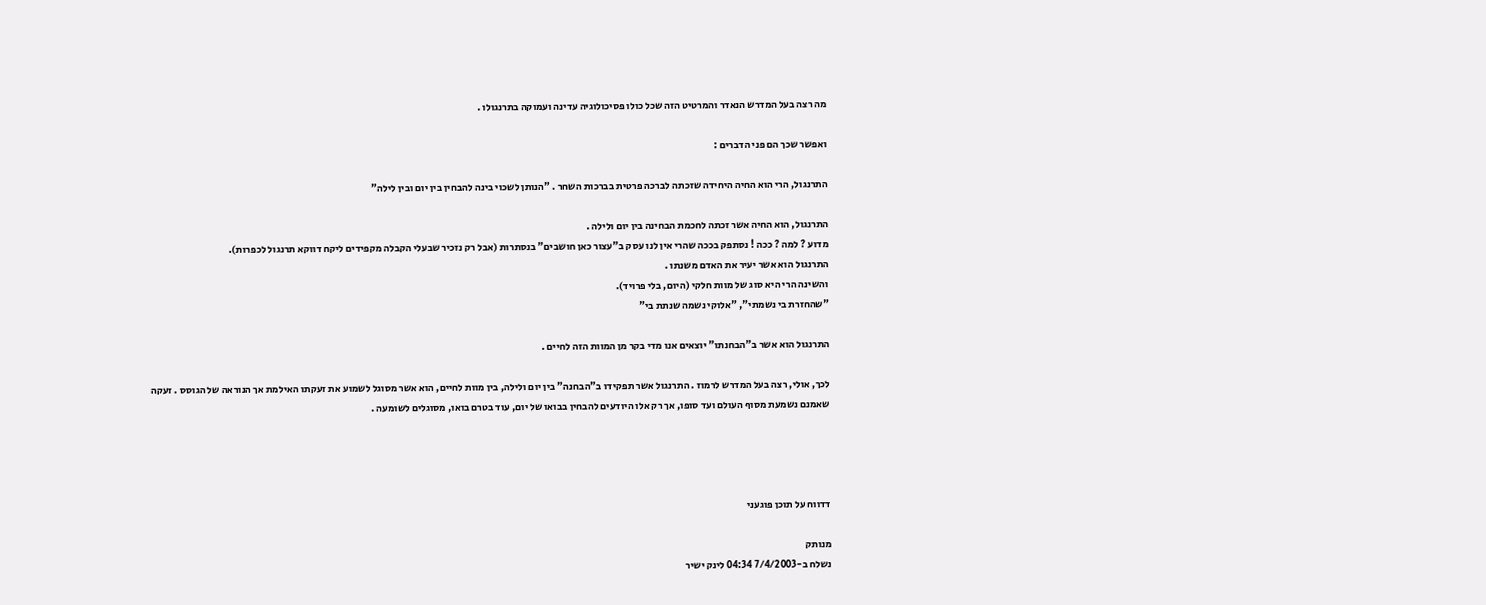מה רצה בעל המדרש הנאדר והמרטיט הזה שכל כולו פסיכולוגיה עדינה ועמוקה בתרנגולו .

ואפשר שכך הם פני הדברים :

התרנגול, הרי הוא החיה היחידה שזכתה לברכה פרטית בברכות השחר . "הנותן לשכוי בינה להבחין בין יום ובין לילה"

התרנגול, הוא החיה אשר זכתה לחכמת הבחינה בין יום ולילה .
מדוע ? למה ? ככה ! נסתפק בככה שהרי אין לנו עסק ב"עצור כאן חושבים" בנסתרות (אבל רק נזכיר שבעלי הקבלה מקפידים ליקח דווקא תרנגול לכפרות).
התרנגול הוא אשר יעיר את האדם משנתו .
והשינה הרי היא סוג של מוות חלקי (היום, בלי פרויד).
"שהחזרת בי נשמתי", "אלוקי נשמה שנתת בי"

התרנגול הוא אשר ב"הבחנתו" יוצאים אנו מדי בקר מן המוות הזה לחיים .

לכך, אולי, רצה בעל המדרש לרמוז . התרנגול אשר תפקידו ב"הבחנה" בין יום ולילה, בין מוות לחיים, הוא אשר מסוגל לשמוע את זעקתו האילמת אך הנוראה של הגוסס . זעקה שאמנם נשמעת מסוף העולם ועד סופו, אך רק אלו היודעים להבחין בבואו של יום, עוד בטרם בואו, מסוגלים לשומעה .




דדווח על תוכן פוגעני

מנותק
נשלח ב-7/4/2003 04:34 לינק ישיר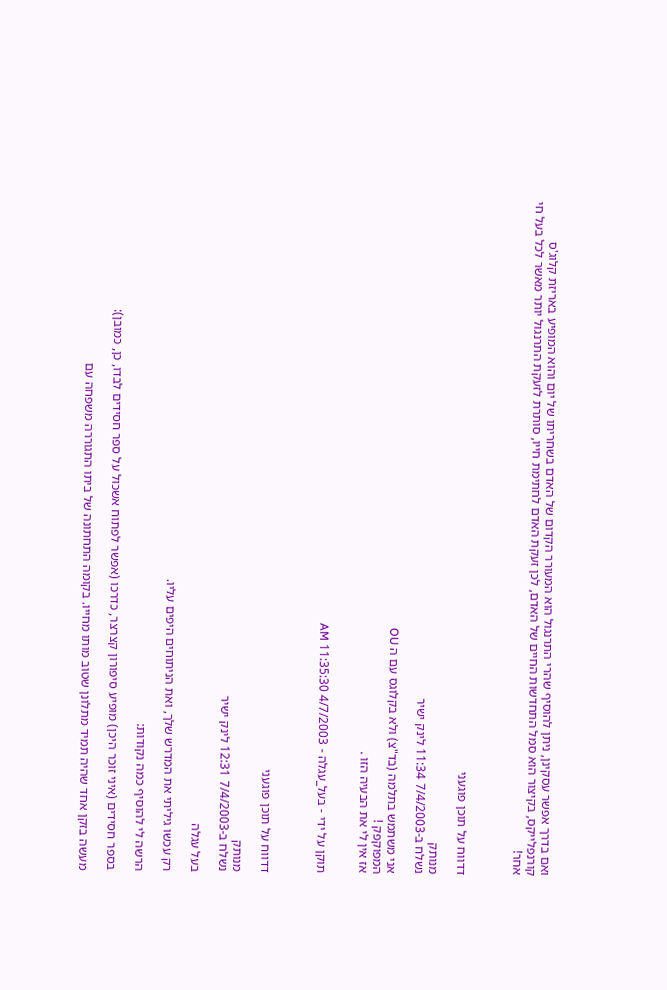ואם בדרך אפשר עסקינן, ניתן להוסיף שהרי התרנגול הוא המעורר הקדום של האדם בשחריתו של יום והוא המופיע באריזת קלוג'ס קורנפלייקס, בקיצור הוא סמל התחדשות החיים של האדם, לכן זעקת האדם לחתימת חייו, סותרת לזעקת התרנגול יותר מאשר לכל בעל חי אחר!



דדווח על תוכן פוגעני

מנותק
נשלח ב-7/4/2003 11:34 לינק ישיר

אני משתמש בתלמה (בד"צ) ולא בקלוגס עם ה OU
המפוקפק !
אז אין לי את הבעיה הזו .


תוקן על ידי - בעל_עגלה - 4/7/2003 11:35:30 AM



דדווח על תוכן פוגעני

מנותק
נשלח ב-7/4/2003 12:31 לינק ישיר

בעל עגלה

רק עכשו גיליתי את המדרש שלך, ואת הניתוחים היפים עליו.

הרשה לי להוסיף כמה נקודות:

בספר חסידים (איני זוכר היכן) מופיע סיפורון קצרצר, כדרכו (אפשר לפתוח אשכול על ספר חסידים לבדו, כן, כמובן):

מעשה בזקן אחד שהיה תמיד מתלונן שטוב מותו מחייו. בקומה התחתונה של ביתו התגוררה משפחה עם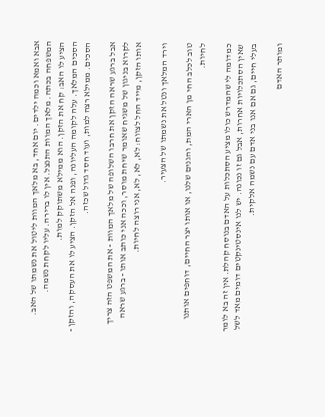אבא ואמא וכמה ילדים. יום אחד, בא מלאך המוות ליטול את נשמתו של האב. המשפחה בכתה. מלאך המוות התנצל. אין לו ברירה. עליו לקחת נשמה.
הציע לו האב: קח את הזקן. הוא ממילא משתוקק למות.
הסכים המלאך. עלה לקומה העליונה, ופנה אל הזקן. הציע לו את העסקה, והזקן - הסכים. ממילא רצה למות, ועוד חסד גדול שכזה.

אבל ברגע שראה הזקן את חרבו השלופה של מלאך המוות - את המשפט הזה צריך לקרוא בניגון של משגיח שאומר שיחת מוסר, וככה אני כותב אותו - ברגע שראה אותו הזקן, מייד החל לצווח: לא, לא, לא, אני רוצה לחיות.

וירד המלאך ונטל את נשמתו של הצעיר.

טוב לכלב החי מן הארי המת, והגנים שלנו, או אותו יצר החיים, דוחפים אותנו לחיות.

כמדומה לי שהמדרש כולו מציע הסתכלות על האדם בנוסח קהלת. אין זה בא לומר שאין הסתכלויות אחרות, אבל גם זו נכונה. יש לנו אינסטינקטים דומים מאד לשל בעלי חיים, גם אם אנו בני אדם עם נשמה אלקית.

ומותר האדם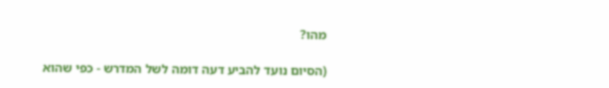מהו?

(הסיום נועד להביע דעה דומה לשל המדרש - כפי שהוא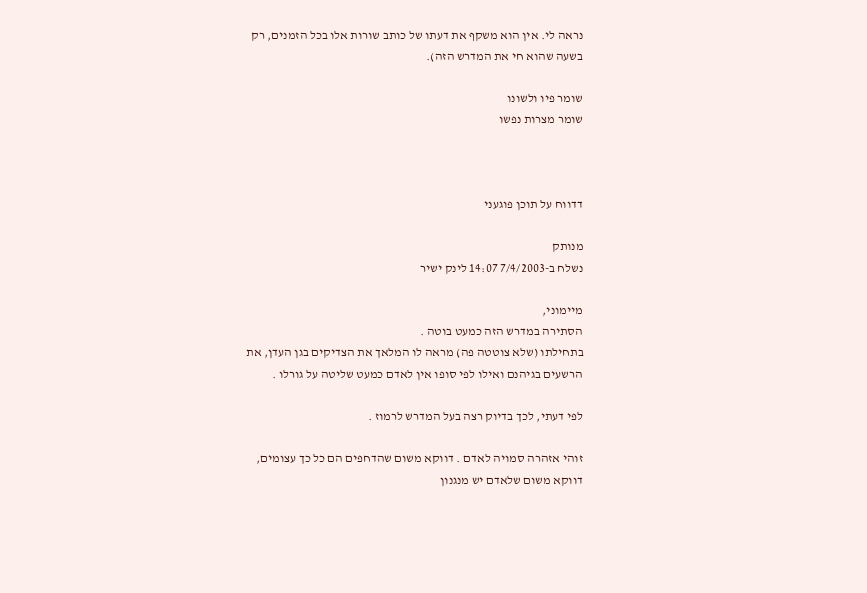נראה לי. אין הוא משקף את דעתו של כותב שורות אלו בכל הזמנים, רק בשעה שהוא חי את המדרש הזה).

שומר פיו ולשונו
שומר מצרות נפשו



דדווח על תוכן פוגעני

מנותק
נשלח ב-7/4/2003 14:07 לינק ישיר

מיימוני,
הסתירה במדרש הזה כמעט בוטה .
בתחילתו (שלא צוטטה פה) מראה לו המלאך את הצדיקים בגן העדן, את הרשעים בגיהנם ואילו לפי סופו אין לאדם כמעט שליטה על גורלו .

לפי דעתי, לכך בדיוק רצה בעל המדרש לרמוז .

זוהי אזהרה סמויה לאדם . דווקא משום שהדחפים הם כל כך עצומים, דווקא משום שלאדם יש מנגנון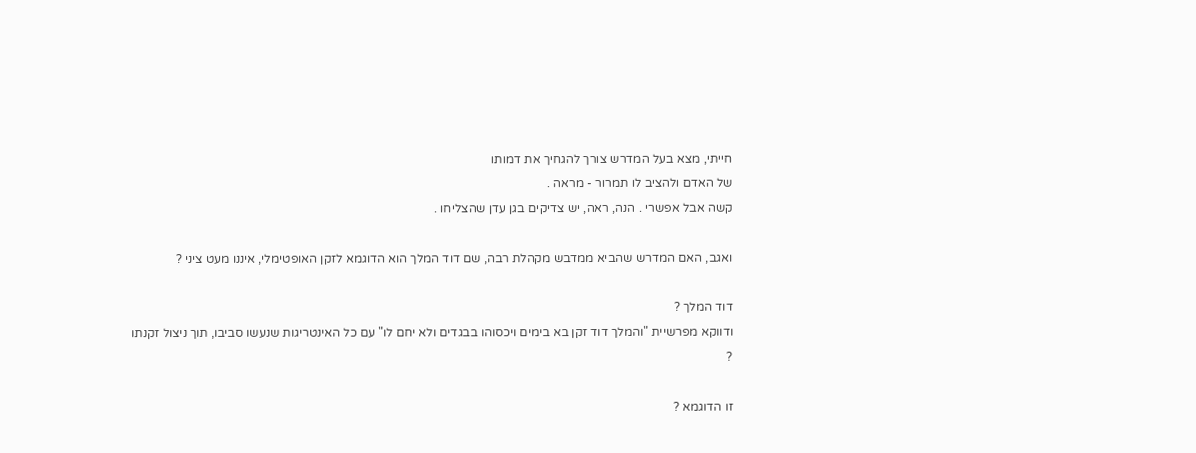חייתי, מצא בעל המדרש צורך להגחיך את דמותו
של האדם ולהציב לו תמרור - מראה .
קשה אבל אפשרי . הנה, ראה, יש צדיקים בגן עדן שהצליחו .

ואגב, האם המדרש שהביא ממדבש מקהלת רבה, שם דוד המלך הוא הדוגמא לזקן האופטימלי, איננו מעט ציני ?

דוד המלך ?
ודווקא מפרשיית "והמלך דוד זקן בא בימים ויכסוהו בבגדים ולא יחם לו" עם כל האינטריגות שנעשו סביבו, תוך ניצול זקנתו ?

זו הדוגמא ?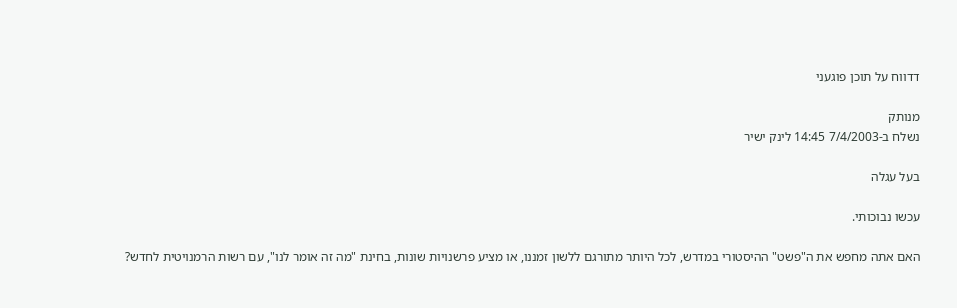דדווח על תוכן פוגעני

מנותק
נשלח ב-7/4/2003 14:45 לינק ישיר

בעל עגלה

עכשו נבוכותי.

האם אתה מחפש את ה"פשט" ההיסטורי במדרש, לכל היותר מתורגם ללשון זמננו, או מציע פרשנויות שונות, בחינת "מה זה אומר לנו", עם רשות הרמנויטית לחדש?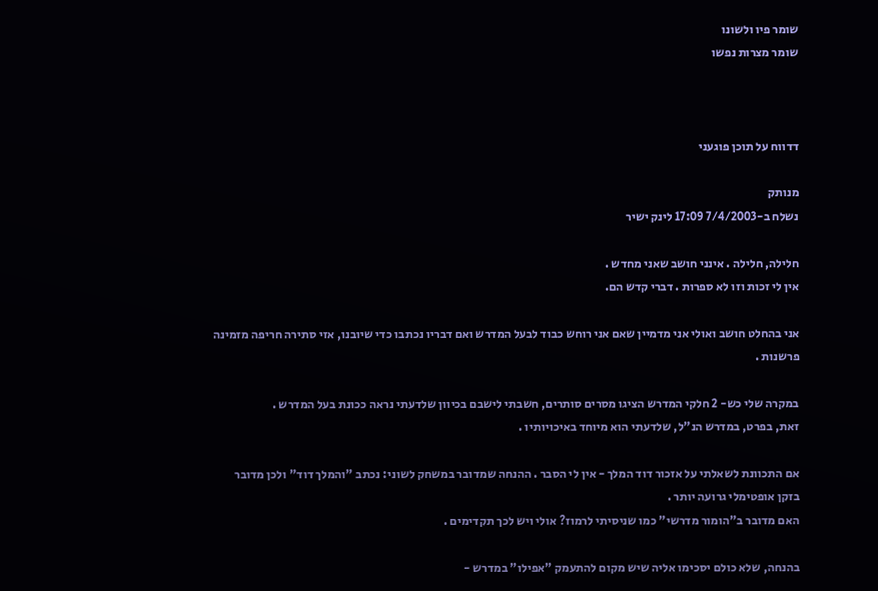שומר פיו ולשונו
שומר מצרות נפשו



דדווח על תוכן פוגעני

מנותק
נשלח ב-7/4/2003 17:09 לינק ישיר

חלילה, חלילה . אינני חושב שאני מחדש .
אין לי זכות וזו לא ספרות . דברי קדש הם.

אני בהחלט חושב ואולי אני מדמיין שאם אני רוחש כבוד לבעל המדרש ואם דבריו נכתבו כדי שיובנו, אזי סתירה חריפה מזמינה פרשנות .

במקרה שלי כש- 2 חלקי המדרש הציגו מסרים סותרים, חשבתי לישבם בכיוון שלדעתי נראה ככונת בעל המדרש .
זאת, בפרט, במדרש הנ"ל, שלדעתי הוא מיוחד באיכויותיו .

אם התכוונת לשאלתי על אזכור דוד המלך - אין לי הסבר . ההנחה שמדובר במשחק לשוני: נכתב "והמלך דוד" ולכן מדובר בזקן אופטימלי גרועה יותר .
האם מדובר ב"הומור מדרשי" כמו שניסיתי לרמוז? אולי ויש לכך תקדימים .

בהנחה, שלא כולם יסכימו אליה שיש מקום להתעמק "אפילו" במדרש -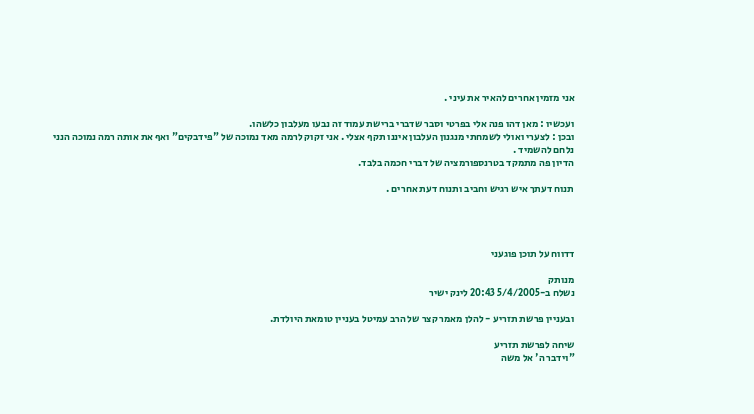אני מזמין אחרים להאיר את עיני .

ועכשיו : מאן דהו פנה אלי בפרטי וסבר שדברי ברישת עמוד זה נבעו מעלבון כלשהו.
ובכן : לצערי ואולי לשמחתי מנגנון העלבון איננו תקף אצלי . אני זקוק לרמה מאד נמוכה של "פידבקים" ואף את אותה רמה נמוכה הנני נלחם להשמיד .
הדיון פה מתמקד בטרנספורמציה של דברי חכמה בלבד.

תנוח דעתך איש רגיש וחביב ותנוח דעת אחרים .




דדווח על תוכן פוגעני

מנותק
נשלח ב-5/4/2005 20:43 לינק ישיר

ובעניין פרשת תזריע - להלן מאמר קצר של הרב עמיטל בעניין טומאת היולדת.

שיחה לפרשת תזריע
"וידבר ה' אל משה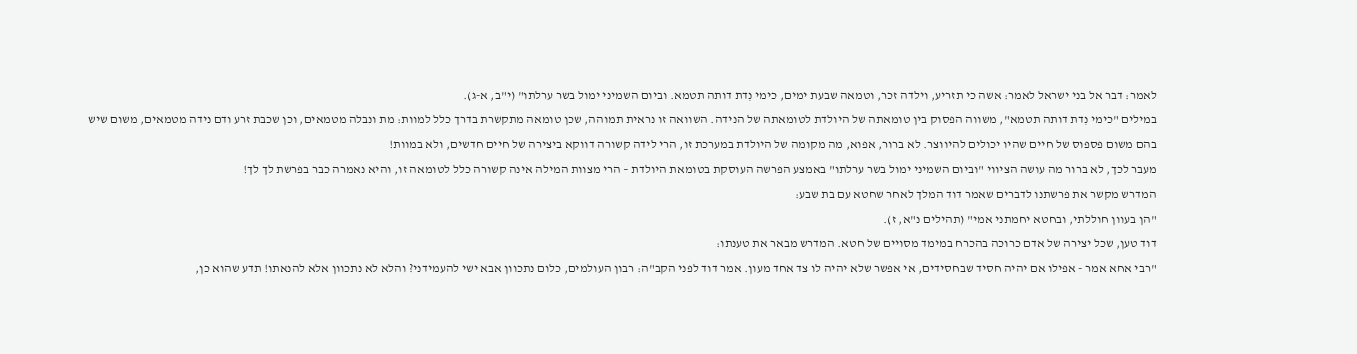לאמר: דבר אל בני ישראל לאמר: אשה כי תזריע, וילדה זכר, וטמאה שבעת ימים, כימי נִדת דותה תטמא. וביום השמיני ימול בשר ערלתו" (י"ב, א-ג).
במילים "כימי נִדת דותה תטמא", משווה הפסוק בין טומאתה של היולדת לטומאתה של הנידה. השוואה זו נראית תמוהה, שכן טומאה מתקשרת בדרך כלל למוות: מת ונבלה מטמאים, וכן שכבת זרע ודם נידה מטמאים, משום שיש בהם משום פספוס של חיים שהיו יכולים להיווצר. לא ברור, אפוא, מה מקומה של היולדת במערכת זו, הרי לידה קשורה דווקא ביצירה של חיים חדשים, ולא במוות!
מעבר לכך, לא ברור מה עושה הציווי "וביום השמיני ימול בשר ערלתו" באמצע הפרשה העוסקת בטומאת היולדת – הרי מצוות המילה אינה קשורה כלל לטומאה זו, והיא נאמרה כבר בפרשת לך לך!
המדרש מקשר את פרשתנו לדברים שאמר דוד המלך לאחר שחטא עם בת שבע:
"הן בעוון חוללתי, ובחטא יחמתני אמי" (תהילים נ"א, ז).
דוד טען, שכל יצירה של אדם כרוכה בהכרח במימד מסויים של חטא. המדרש מבאר את טענתו:
"רבי אחא אמר - אפילו אם יהיה חסיד שבחסידים, אי אפשר שלא יהיה לו צד אחד מעון. אמר דוד לפני הקב"ה: רבון העולמים, כלום נתכוון אבא ישי להעמידני? והלא לא נתכוון אלא להנאתו! תדע שהוא כן,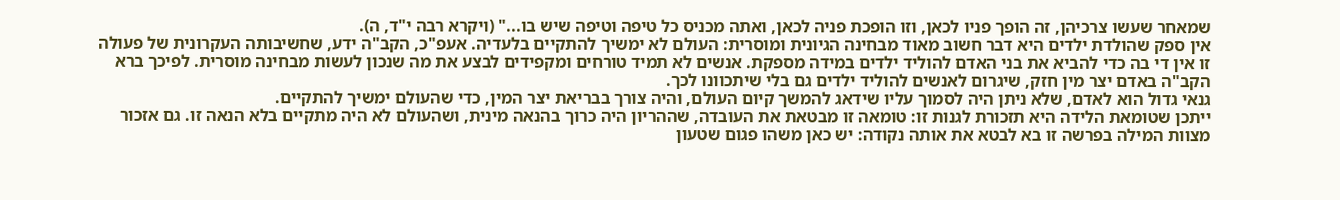שמאחר שעשו צרכיהן, זה הופך פניו לכאן, וזו הופכת פניה לכאן, ואתה מכניס כל טיפה וטיפה שיש בו..." (ויקרא רבה י"ד, ה).
אין ספק שהולדת ילדים היא דבר חשוב מאוד מבחינה הגיונית ומוסרית: העולם לא ימשיך להתקיים בלעדיה. אעפ"כ, הקב"ה ידע, שחשיבותה העקרונית של פעולה זו אין די בה כדי להביא את בני האדם להוליד ילדים במידה מספקת. אנשים לא תמיד טורחים ומקפידים לבצע את מה שנכון לעשות מבחינה מוסרית. לפיכך ברא הקב"ה באדם יצר מין חזק, שיגרום לאנשים להוליד ילדים גם בלי שיתכוונו לכך.
גנאי גדול הוא לאדם, שלא ניתן היה לסמוך עליו שידאג להמשך קיום העולם, והיה צורך בבריאת יצר המין, כדי שהעולם ימשיך להתקיים.
ייתכן שטומאת הלידה היא תזכורת לגנות זו: טומאה זו מבטאת את העובדה, שההריון היה כרוך בהנאה מינית, ושהעולם לא היה מתקיים בלא הנאה זו. גם אזכור מצוות המילה בפרשה זו בא לבטא את אותה נקודה: יש כאן משהו פגום שטעון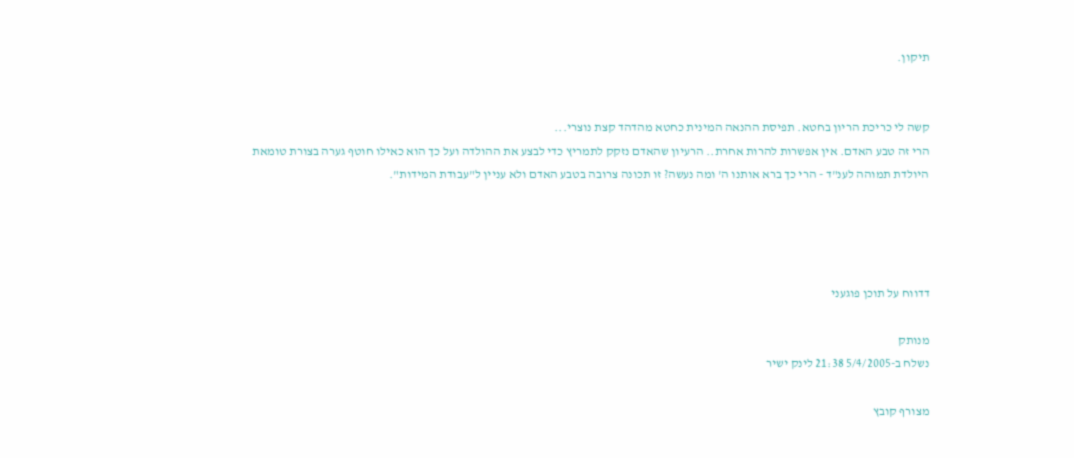תיקון.


קשה לי כריכת הריון בחטא. תפיסת ההנאה המינית כחטא מהדהד קצת נוצרי...
הרי זה טבע האדם. אין אפשרות להרות אחרת.. הרעיון שהאדם נזקק לתמריץ כדי לבצע את ההולדה ועל כך הוא כאילו חוטף גערה בצורת טומאת היולדת תמוהה לענ"ד - הרי כך ברא אותנו ה' ומה נעשה? זו תכונה צרובה בטבע האדם ולא עניין ל"עבודת המידות".




דדווח על תוכן פוגעני

מנותק
נשלח ב-5/4/2005 21:38 לינק ישיר

מצורף קובץ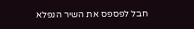חבל לפספס את השיר הנפלא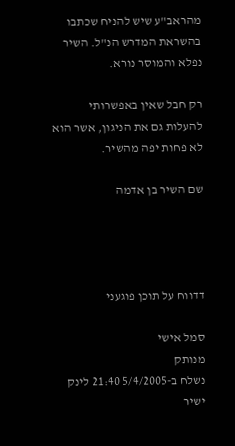מהראב"ע שיש להניח שכתבו בהשראת המדרש הנ"ל. השיר נפלא והמוסר נורא.

רק חבל שאין באפשרותי להעלות גם את הניגון, אשר הוא לא פחות יפה מהשיר.

שם השיר בן אדמה




דדווח על תוכן פוגעני

סמל אישי
מנותק
נשלח ב-5/4/2005 21:40 לינק ישיר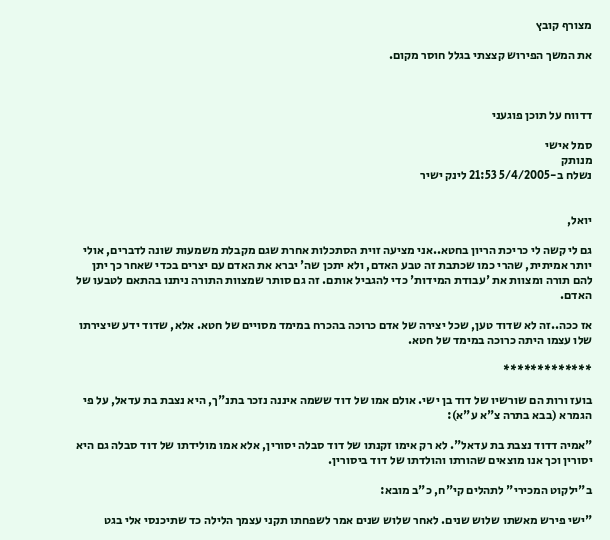מצורף קובץ

את המשך הפירוש קצצתי בגלל חוסר מקום.



דדווח על תוכן פוגעני

סמל אישי
מנותק
נשלח ב-5/4/2005 21:53 לינק ישיר


יואל,

גם לי קשה לי כריכת הריון בחטא..אני מציעה זוית הסתכלות אחרת שגם מקבלת משמעות שונה לדברים, אולי יותר אמיתית, שהרי כמו שכתבת זה טבע האדם, ולא יתכן שה' יברא את האדם עם יצרים בכדי שאחר כך יתן להם תורה ומצוות את 'עבודת המידות' כדי להגביל אותם. זה גם סותר שמצוות התורה ניתנו בהתאם לטבעו של האדם.

אז ככה..זה לא שדוד טען, שכל יצירה של אדם כרוכה בהכרח במימד מסויים של חטא. אלא, שדוד ידע שיצירתו שלו עצמו היתה כרוכה במימד של חטא.

*************

בועז ורות הם שורשיו של דוד בן ישי. אולם אמו של דוד ששמה איננה נזכר בתנ"ך, היא נצבת בת עדאל, על פי הגמרא (בבא בתרה צ"א ע"א):

"אמיה דדוד נצבת בת עדאל". לא רק אימו זקנתו של דוד סבלה יסורין, אלא אמו מולידתו של דוד סבלה גם היא יסורין וכך אנו מוצאים שהורתו והולדתו של דוד ביסורין.

ב"ילקוט המכירי" לתהלים קי"ח, כ"ב מובא:

"ישי פירש מאשתו שלוש שנים. לאחר שלוש שנים אמר לשפחתו תקני עצמך הלילה כד שתיכנסי אלי בגט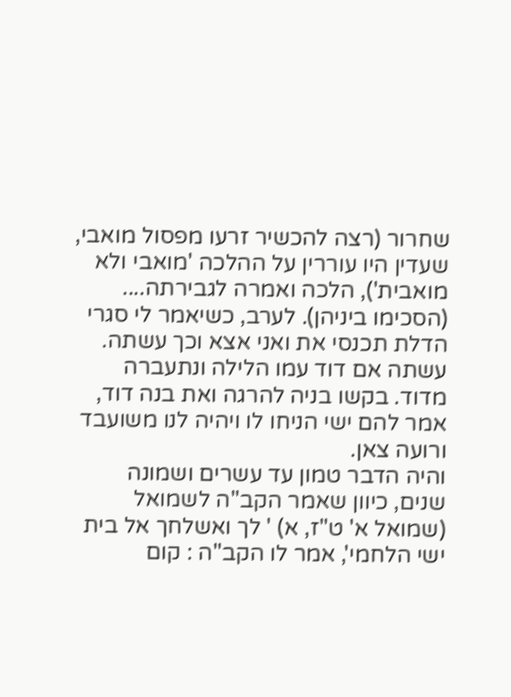שחרור (רצה להכשיר זרעו מפסול מואבי, שעדין היו עוררין על ההלכה 'מואבי ולא מואבית'), הלכה ואמרה לגבירתה.... (הסכימו ביניהן). לערב, כשיאמר לי סגרי הדלת תכנסי את ואני אצא וכך עשתה. עשתה אם דוד עמו הלילה ונתעברה מדוד. בקשו בניה להרגה ואת בנה דוד, אמר להם ישי הניחו לו ויהיה לנו משועבד ורועה צאן.
והיה הדבר טמון עד עשרים ושמונה שנים, כיוון שאמר הקב"ה לשמואל (שמואל א' ט"ז, א) ' לך ואשלחך אל בית ישי הלחמי', אמר לו הקב"ה : קום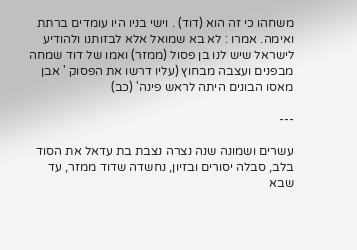משחהו כי זה הוא (דוד) . וישי בניו היו עומדים ברתת ואימה. אמרו : לא בא שמואל אלא לבזותנו ולהודיע לישראל שיש לנו בן פסול (ממזר) ואמו של דוד שמחה מבפנים ועצבה מבחוץ (עליו דרשו את הפסוק ' אבן מאסו הבונים היתה לראש פינה' (כב)

---

עשרים ושמונה שנה נצרה נצבת בת עדאל את הסוד בלב, סבלה יסורים ובזיון, נחשדה שדוד ממזר, עד שבא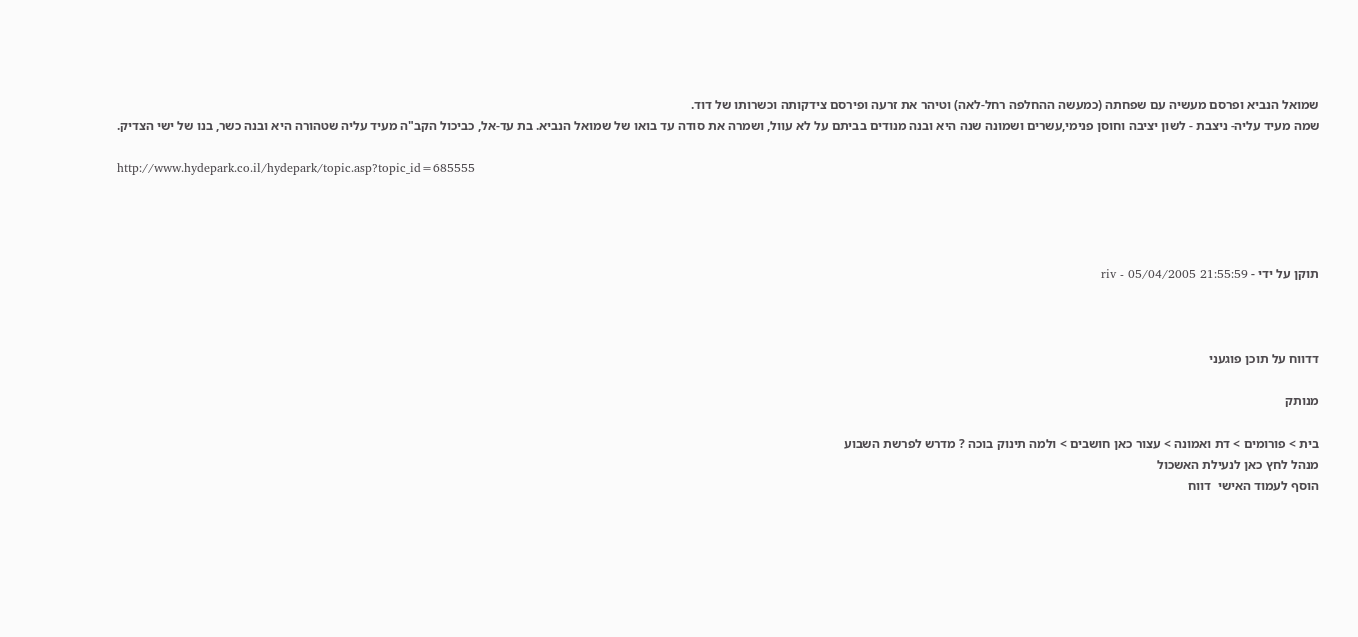שמואל הנביא ופרסם מעשיה עם שפחתה (כמעשה ההחלפה רחל-לאה) וטיהר את זרעה ופירסם צידקותה וכשרותו של דוד.
שמה מעיד עליה- ניצבת - לשון יציבה וחוסן פנימי,עשרים ושמונה שנה היא ובנה מנודים בביתם על לא עוול, ושמרה את סודה עד בואו של שמואל הנביא. בת עד-אל, כביכול הקב"ה מעיד עליה שטהורה היא ובנה כשר, בנו של ישי הצדיק.

http://www.hydepark.co.il/hydepark/topic.asp?topic_id=685555




תוקן על ידי - riv - 05/04/2005 21:55:59



דדווח על תוכן פוגעני

מנותק

בית > פורומים > דת ואמונה > עצור כאן חושבים > ולמה תינוק בוכה ? מדרש לפרשת השבוע
מנהל לחץ כאן לנעילת האשכול
הוסף לעמוד האישי  דווח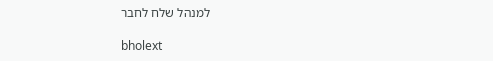למנהל שלח לחבר

bholext